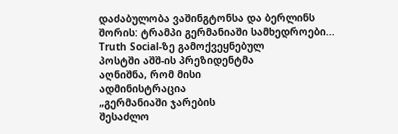დაძაბულობა ვაშინგტონსა და ბერლინს შორის: ტრამპი გერმანიაში სამხედროები...
Truth Social-ზე გამოქვეყნებულ
პოსტში აშშ-ის პრეზიდენტმა
აღნიშნა, რომ მისი
ადმინისტრაცია
„გერმანიაში ჯარების
შესაძლო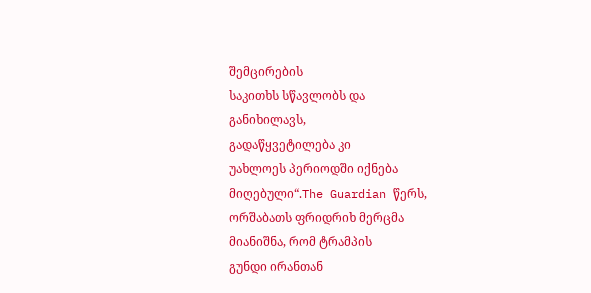შემცირების
საკითხს სწავლობს და
განიხილავს,
გადაწყვეტილება კი
უახლოეს პერიოდში იქნება
მიღებული“.The Guardian წერს,
ორშაბათს ფრიდრიხ მერცმა
მიანიშნა, რომ ტრამპის
გუნდი ირანთან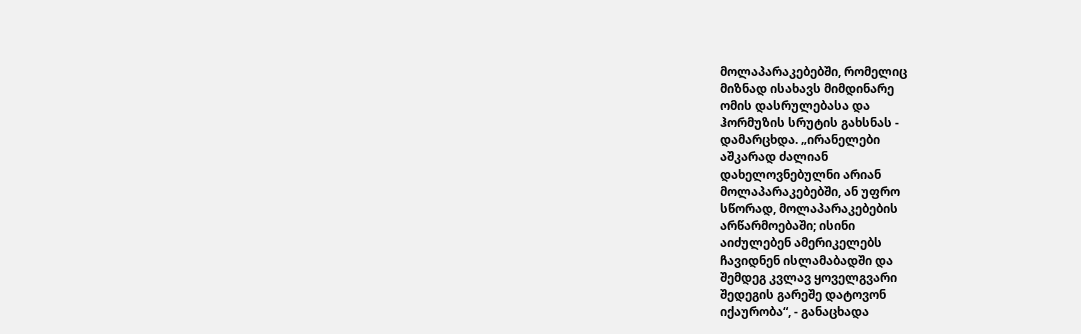მოლაპარაკებებში, რომელიც
მიზნად ისახავს მიმდინარე
ომის დასრულებასა და
ჰორმუზის სრუტის გახსნას -
დამარცხდა. „ირანელები
აშკარად ძალიან
დახელოვნებულნი არიან
მოლაპარაკებებში, ან უფრო
სწორად, მოლაპარაკებების
არწარმოებაში; ისინი
აიძულებენ ამერიკელებს
ჩავიდნენ ისლამაბადში და
შემდეგ კვლავ ყოველგვარი
შედეგის გარეშე დატოვონ
იქაურობა“, - განაცხადა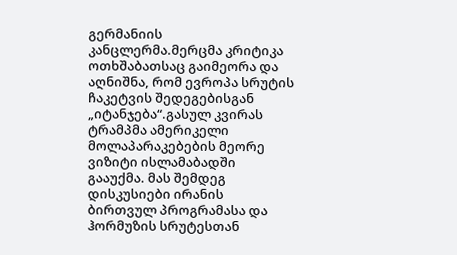გერმანიის
კანცლერმა.მერცმა კრიტიკა
ოთხშაბათსაც გაიმეორა და
აღნიშნა, რომ ევროპა სრუტის
ჩაკეტვის შედეგებისგან
„იტანჯება“.გასულ კვირას
ტრამპმა ამერიკელი
მოლაპარაკებების მეორე
ვიზიტი ისლამაბადში
გააუქმა. მას შემდეგ
დისკუსიები ირანის
ბირთვულ პროგრამასა და
ჰორმუზის სრუტესთან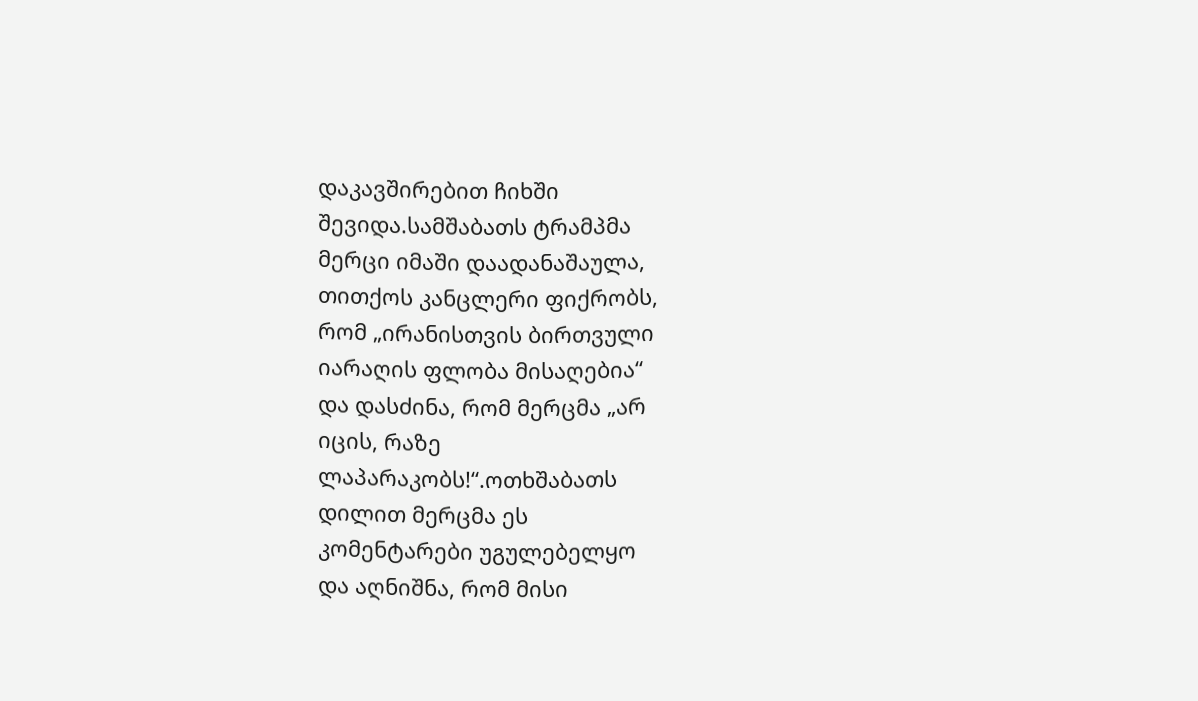დაკავშირებით ჩიხში
შევიდა.სამშაბათს ტრამპმა
მერცი იმაში დაადანაშაულა,
თითქოს კანცლერი ფიქრობს,
რომ „ირანისთვის ბირთვული
იარაღის ფლობა მისაღებია“
და დასძინა, რომ მერცმა „არ
იცის, რაზე
ლაპარაკობს!“.ოთხშაბათს
დილით მერცმა ეს
კომენტარები უგულებელყო
და აღნიშნა, რომ მისი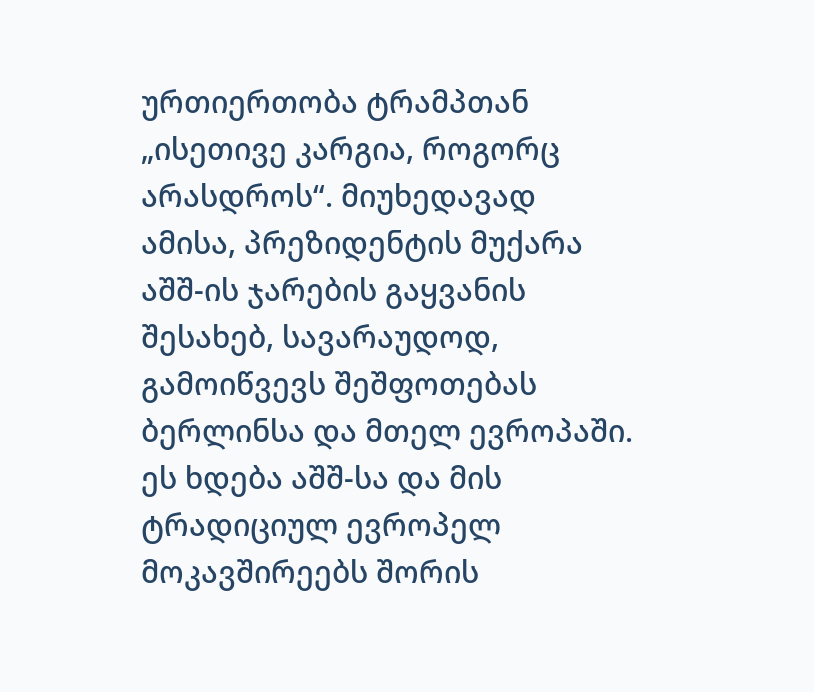ურთიერთობა ტრამპთან
„ისეთივე კარგია, როგორც
არასდროს“. მიუხედავად
ამისა, პრეზიდენტის მუქარა
აშშ-ის ჯარების გაყვანის
შესახებ, სავარაუდოდ,
გამოიწვევს შეშფოთებას
ბერლინსა და მთელ ევროპაში.
ეს ხდება აშშ-სა და მის
ტრადიციულ ევროპელ
მოკავშირეებს შორის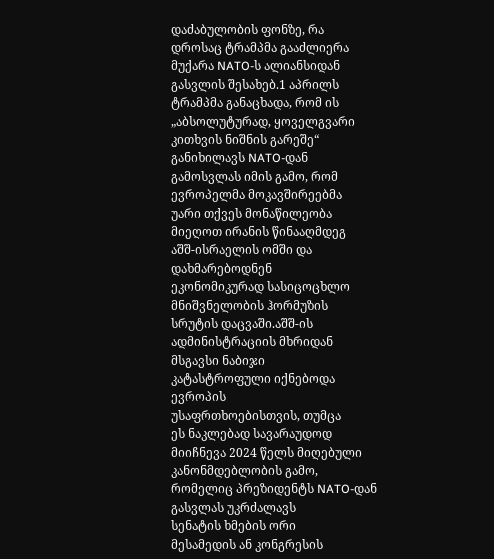დაძაბულობის ფონზე, რა
დროსაც ტრამპმა გააძლიერა
მუქარა NATO-ს ალიანსიდან
გასვლის შესახებ.1 აპრილს
ტრამპმა განაცხადა, რომ ის
„აბსოლუტურად, ყოველგვარი
კითხვის ნიშნის გარეშე“
განიხილავს NATO-დან
გამოსვლას იმის გამო, რომ
ევროპელმა მოკავშირეებმა
უარი თქვეს მონაწილეობა
მიეღოთ ირანის წინააღმდეგ
აშშ-ისრაელის ომში და
დახმარებოდნენ
ეკონომიკურად სასიცოცხლო
მნიშვნელობის ჰორმუზის
სრუტის დაცვაში.აშშ-ის
ადმინისტრაციის მხრიდან
მსგავსი ნაბიჯი
კატასტროფული იქნებოდა
ევროპის
უსაფრთხოებისთვის, თუმცა
ეს ნაკლებად სავარაუდოდ
მიიჩნევა 2024 წელს მიღებული
კანონმდებლობის გამო,
რომელიც პრეზიდენტს NATO-დან
გასვლას უკრძალავს
სენატის ხმების ორი
მესამედის ან კონგრესის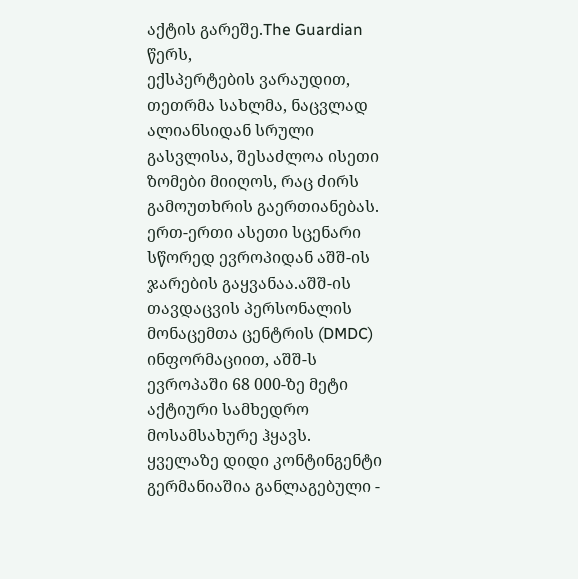აქტის გარეშე.The Guardian წერს,
ექსპერტების ვარაუდით,
თეთრმა სახლმა, ნაცვლად
ალიანსიდან სრული
გასვლისა, შესაძლოა ისეთი
ზომები მიიღოს, რაც ძირს
გამოუთხრის გაერთიანებას.
ერთ-ერთი ასეთი სცენარი
სწორედ ევროპიდან აშშ-ის
ჯარების გაყვანაა.აშშ-ის
თავდაცვის პერსონალის
მონაცემთა ცენტრის (DMDC)
ინფორმაციით, აშშ-ს
ევროპაში 68 000-ზე მეტი
აქტიური სამხედრო
მოსამსახურე ჰყავს.
ყველაზე დიდი კონტინგენტი
გერმანიაშია განლაგებული -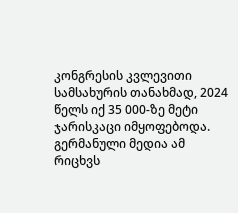კონგრესის კვლევითი
სამსახურის თანახმად, 2024
წელს იქ 35 000-ზე მეტი
ჯარისკაცი იმყოფებოდა.
გერმანული მედია ამ რიცხვს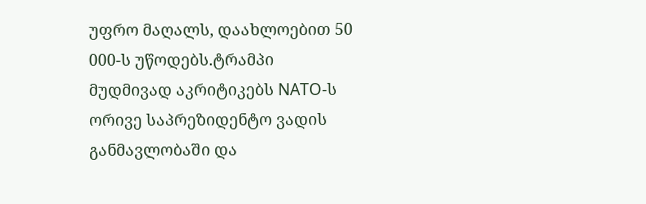უფრო მაღალს, დაახლოებით 50
000-ს უწოდებს.ტრამპი
მუდმივად აკრიტიკებს NATO-ს
ორივე საპრეზიდენტო ვადის
განმავლობაში და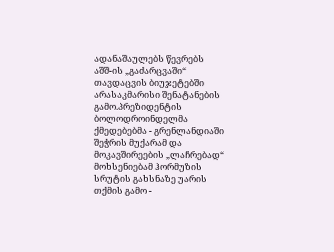ადანაშაულებს წევრებს
აშშ-ის „გაძარცვაში“
თავდაცვის ბიუჯეტებში
არასაკმარისი შენატანების
გამო.პრეზიდენტის
ბოლოდროინდელმა
ქმედებებმა - გრენლანდიაში
შეჭრის მუქარამ და
მოკავშირეების „ლაჩრებად“
მოხსენიებამ ჰორმუზის
სრუტის გახსნაზე უარის
თქმის გამო -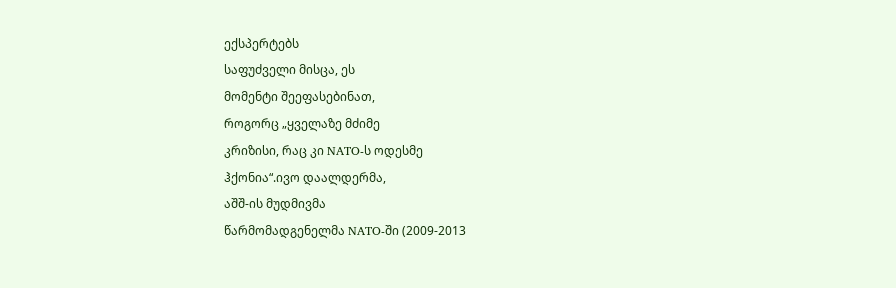ექსპერტებს
საფუძველი მისცა, ეს
მომენტი შეეფასებინათ,
როგორც „ყველაზე მძიმე
კრიზისი, რაც კი NATO-ს ოდესმე
ჰქონია“.ივო დაალდერმა,
აშშ-ის მუდმივმა
წარმომადგენელმა NATO-ში (2009-2013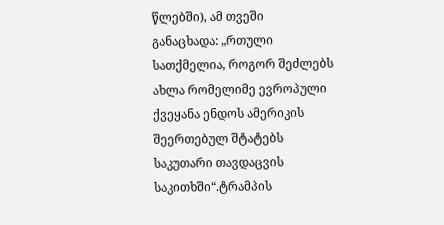წლებში), ამ თვეში
განაცხადა: „რთული
სათქმელია, როგორ შეძლებს
ახლა რომელიმე ევროპული
ქვეყანა ენდოს ამერიკის
შეერთებულ შტატებს
საკუთარი თავდაცვის
საკითხში“.ტრამპის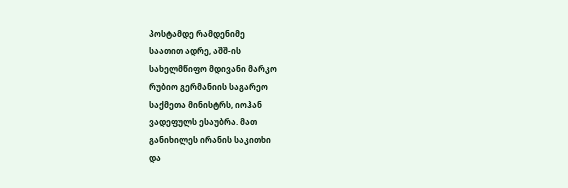პოსტამდე რამდენიმე
საათით ადრე, აშშ-ის
სახელმწიფო მდივანი მარკო
რუბიო გერმანიის საგარეო
საქმეთა მინისტრს, იოჰან
ვადეფულს ესაუბრა. მათ
განიხილეს ირანის საკითხი
და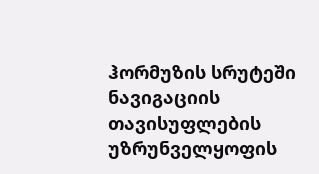ჰორმუზის სრუტეში
ნავიგაციის თავისუფლების
უზრუნველყოფის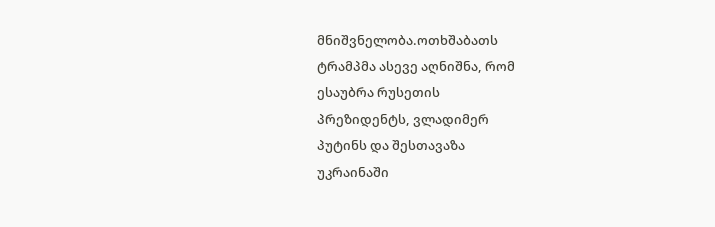მნიშვნელობა.ოთხშაბათს
ტრამპმა ასევე აღნიშნა, რომ
ესაუბრა რუსეთის
პრეზიდენტს, ვლადიმერ
პუტინს და შესთავაზა
უკრაინაში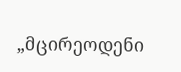„მცირეოდენი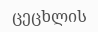ცეცხლის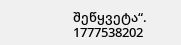შეწყვეტა“.
1777538202